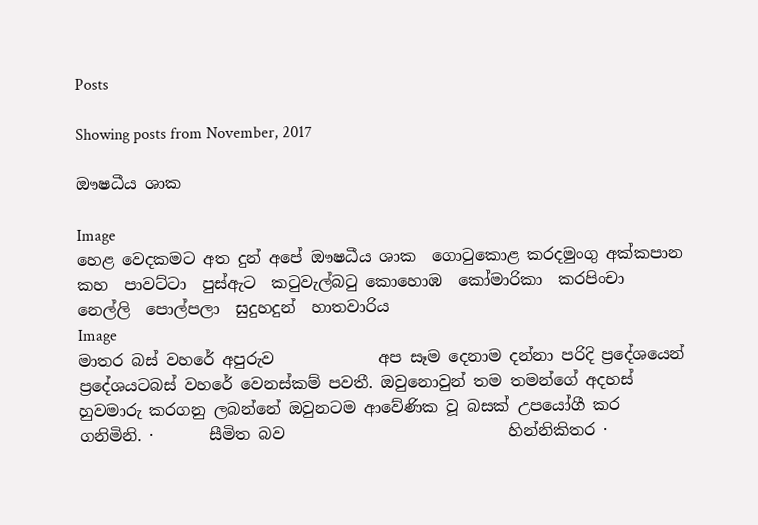Posts

Showing posts from November, 2017

ඖෂධීය ශාක

Image
හෙළ වෙදකමට අත දුන් අපේ ඖෂධීය ශාක  ගොටුකොළ කරදමුංගු අක්කපාන  කහ  පාවට්ටා  පුස්ඇට  කටුවැල්බටු කොහොඹ  කෝමාරිකා  කරපිංචා  නෙල්ලි  පොල්පලා  සුදුහදුන්  හාතවාරිය
Image
මාතර බස් වහරේ අපුරුව             අප සෑම දෙනාම දන්නා පරිදි ප්‍රදේශයෙන් ප්‍රදේශයටබස් වහරේ වෙනස්කම් පවතී. ඔවුනොවුන් තම තමන්ගේ අදහස් හුවමාරු කරගනු ලබන්නේ ඔවුනටම ආවේණික වූ බසක් උපයෝගී කර ගනිමිනි. ·       සීමිත බව                            හින්නිකිතර ·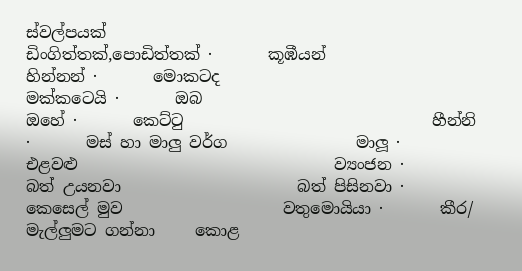ස්වල්පයක්                          ඩිංගිත්තක්,පොඩිත්තක් ·       කූඹීයන්                               හින්නන් ·       මොකටද                             මක්කටෙයි ·       ඔබ                                     ඔහේ ·       කෙට්ටු                               හීන්‍නි  ·       මස් හා මාලු වර්ග                මාලූ ·       එළවළු                                ව්‍යංජන ·       බත් උයනවා                      බත් පිසිනවා ·       කෙසෙල් මුව                    වතුමොයියා ·       කීර/ මැල්ලුමට ගන්නා     කොළ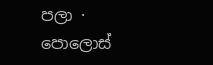පලා ·       පොලොස්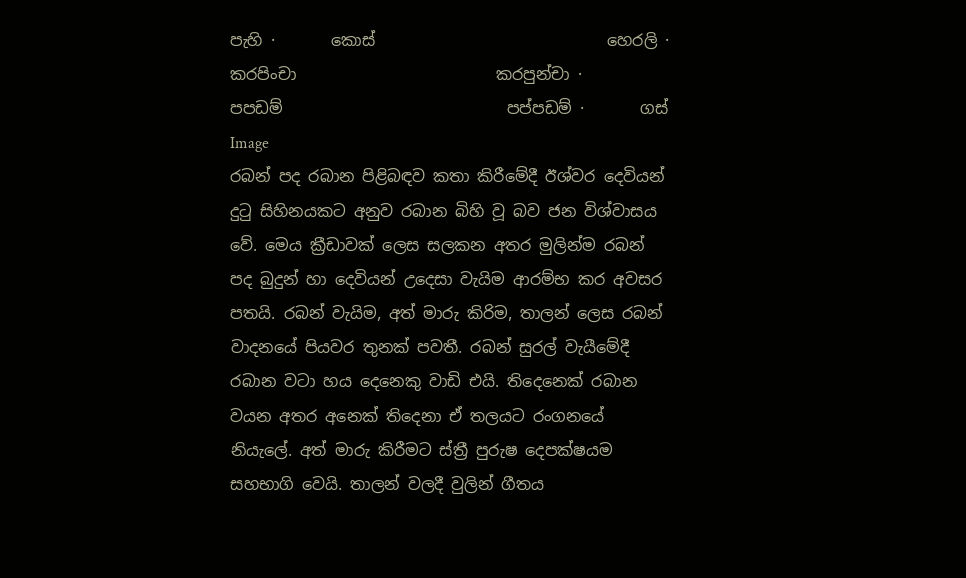පැහි ·       කොස්                             හෙරලි ·       කරපිංචා                         කරපුන්චා ·       පපඩම්                            පප්පඩම් ·       ගස්
Image
රබන් පද රබාන පිළිබඳව කතා කිරීමේදී ඊශ්වර දෙවියන් දුටු සිහිනයකට අනුව රබාන බිහි වූ බව ජන විශ්වාසය වේ. මෙය ක්‍රීඩාවක් ලෙස සලකන අතර මුලින්ම රබන් පද බුදුන් හා දෙවියන් උදෙසා වැයිම ආරම්භ කර අවසර පතයි. රබන් වැයිම, අත් මාරු කිරිම, තාලන් ලෙස රබන් වාදනයේ පියවර තුනක් පවතී. රබන් සුරල් වැයීමේදී රබාන වටා හය දෙනෙකු වාඩි එයි. තිදෙනෙක් රබාන වයන අතර අනෙක් තිදෙනා ඒ තලයට රංගනයේ නියැලේ. අත් මාරු කිරීමට ස්ත්‍රී පුරුෂ දෙපක්ෂයම සහභාගි වෙයි. තාලන් වලදී වුලින් ගීතය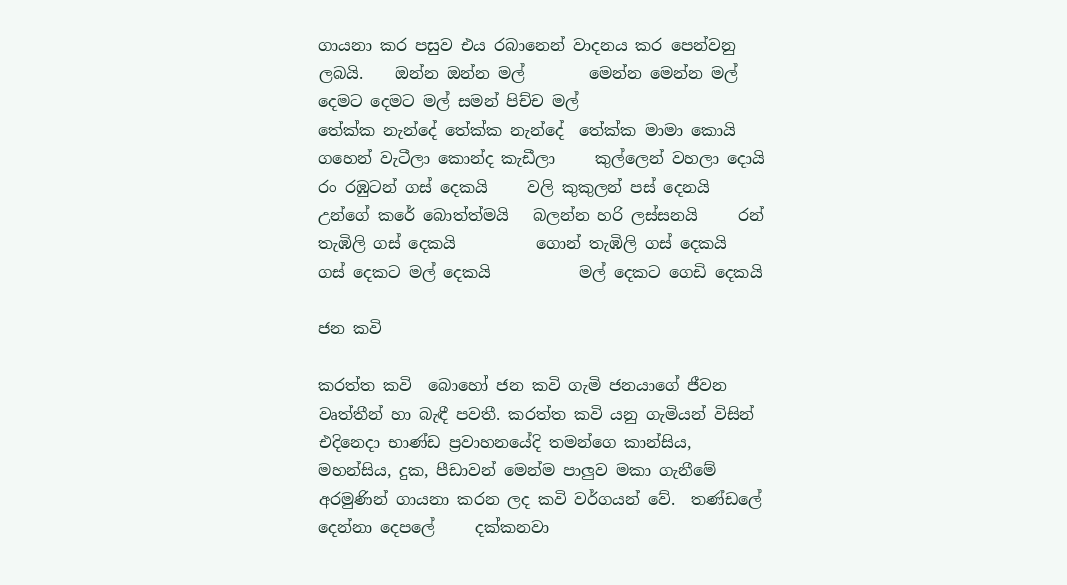ගායනා කර පසුව එය රබානෙන් වාදනය කර පෙන්වනු ලබයි.    ඔන්න ඔන්න මල්        මෙන්න මෙන්න මල්   දෙමට දෙමට මල් සමන් පිච්ච මල්                       තේක්ක නැන්දේ තේක්ක නැන්දේ  තේක්ක මාමා කොයි                   ගහෙන් වැටීලා කොන්ද කැඩීලා     කුල්ලෙන් වහලා දොයි රං රඹුටන් ගස් දෙකයි     වලි කුකුලන් පස් දෙනයි        උන්ගේ කරේ බොත්ත්මයි   බලන්න හරි ලස්සනයි     රන් තැඹිලි ගස් දෙකයි          ගොන් තැඹිලි ගස් දෙකයි       ගස් දෙකට මල් දෙකයි           මල් දෙකට ගෙඩි දෙකයි

ජන කවි

කරත්ත කවි  බොහෝ ජන කවි ගැමි ජනයාගේ ජීවන වෘත්තීන් හා බැඳී පවතී. කරත්ත කවි යනු ගැමියන් විසින් එදිනෙදා භාණ්ඩ ප්‍රවාහනයේදි තමන්ගෙ කාන්සිය, මහන්සිය, දුක, පීඩාවන් මෙන්ම පාලුව මකා ගැනීමේ අරමුණින් ගායනා කරන ලද කවි වර්ගයන් වේ.  තණ්ඩලේ දෙන්නා දෙපලේ     දක්කනවා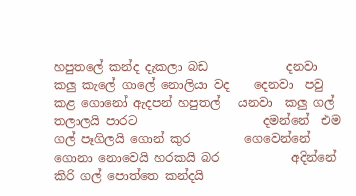හපුතලේ කන්ද දැකලා බඩ             දනවා  කලු කැලේ ගාලේ නොලියා වද    දෙනවා  පවු කළ ගොනෝ ඇදපන් හපුතල්   යනවා  කලු ගල් තලාලයි පාරට                     දමන්නේ  එම ගල් පෑගිලයි ගොන් කුර         ගෙවෙන්නේ  ගොනා නොවෙයි හරකයි බර            අදින්නේ  කිරි ගල් පොත්තෙ කන්දයි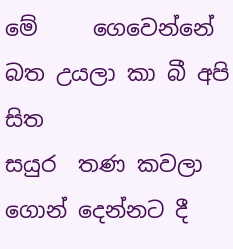මේ     ගෙවෙන්නේ  බත උයලා කා බී අපි සිත                 සයුර  තණ කවලා ගොන් දෙන්නට දී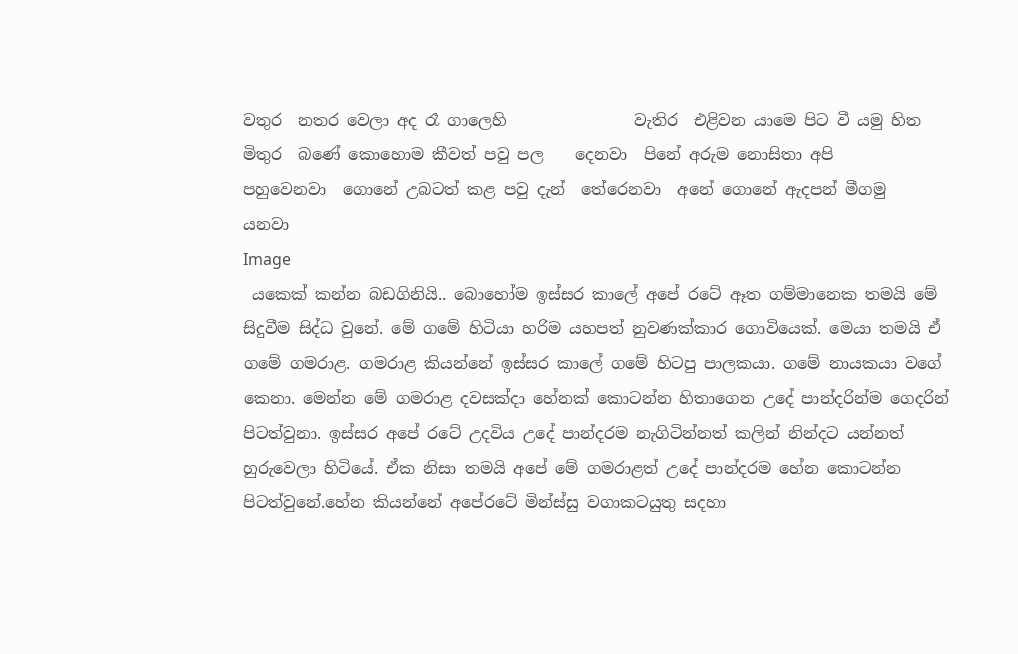වතුර  නතර වෙලා අද රෑ ගාලෙහි                වැතිර  එළිවන යාමෙ පිට වී යමු හිත             මිතුර  බණේ කොහොම කීවත් පවු පල    දෙනවා  පිනේ අරුම නොසිතා අපි        පහුවෙනවා  ගොනේ උබටත් කළ පවු දැන්  තේරෙනවා  අනේ ගොනේ ඇදපන් මීගමු            යනවා
Image
 යකෙක් කන්න බඩගිනියි.. බොහෝම ඉස්සර කාලේ අපේ රටේ ඈත ගම්මානෙක තමයි මේ සිදුවීම සිද්ධ වුනේ. මේ ගමේ හිටියා හරිම යහපත් නුවණක්කාර ගොවියෙක්. මෙයා තමයි ඒ ගමේ ගමරාළ. ගමරාළ කියන්නේ ඉස්සර කාලේ ගමේ හිටපු පාලකයා. ගමේ නායකයා වගේ කෙනා. මෙන්න මේ ගමරාළ දවසක්දා හේනක් කොටන්න හිතාගෙන උදේ පාන්දරින්ම ගෙදරින් පිටත්වුනා. ඉස්සර අපේ රටේ උදවිය උදේ පාන්දරම නැගිටින්නත් කලින් නින්දට යන්නත් හුරුවෙලා හිටියේ. ඒක නිසා තමයි අපේ මේ ගමරාළත් උදේ පාන්දරම හේන කොටන්න පිටත්වුනේ.හේන කියන්නේ අපේරටේ මින්ස්සු වගාකටයුතු සදහා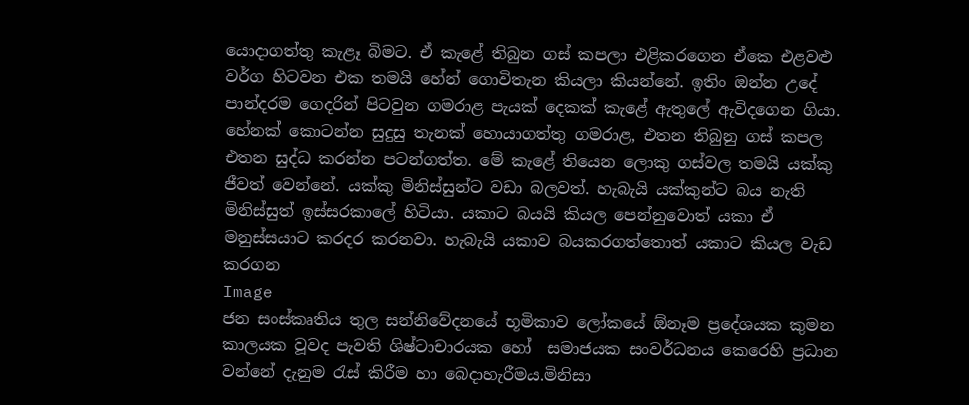යොදාගත්තු කැළෑ බිමට. ඒ කැළේ තිබුන ගස් කපලා එළිකරගෙන ඒකෙ එළවළු වර්ග හිටවන එක තමයි හේන් ගොවිතැන කියලා කියන්නේ. ඉතිං ඔන්න උදේ පාන්දරම ගෙදරින් පිටවුන ගමරාළ පැයක් දෙකක් කැළේ ඇතුලේ ඇවිදගෙන ගියා. හේනක් කොටන්න සුදුසු තැනක් හොයාගත්තු ගමරාළ, එතන තිබුනු ගස් කපල එතන සුද්ධ කරන්න පටන්ගත්ත. මේ ‍කැළේ තියෙන ලොකු ගස්වල තමයි යක්කු ජීවත් වෙන්නේ. යක්කු මිනිස්සුන්ට වඩා බලවත්. හැබැයි යක්කුන්ට බය නැති මිනිස්සුත් ඉස්සරකාලේ හිටියා. යකාට බයයි කියල පෙන්නුවොත් යකා ඒ මනුස්සයාට කරදර කරනවා. හැබැයි යකාව බයකරගත්තොත් යකාට කියල වැඩ කරගන
Image
ජන සංස්කෘතිය තුල සන්නිවේදනයේ භූමිකාව ලෝකයේ ඕනෑම ප්‍රදේශයක කුමන කාලයක වූවද පැවති ශිෂ්ටාචාරයක හෝ  සමාජයක සංවර්ධනය කෙරෙහි ප්‍රධාන වන්නේ දැනුම රැස් කිරීම හා බෙදාහැරීමය.මිනිසා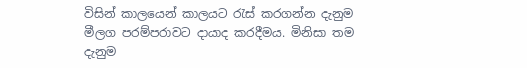විසින් කාලයෙන් කාලයට රැස් කරගන්න දැනුම මීලග පරම්පරාවට දායාද කරදීමය. මිනිසා තම දැනුම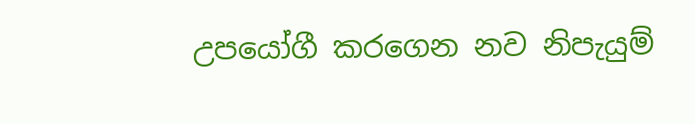උපයෝගී කරගෙන නව නිපැයුම්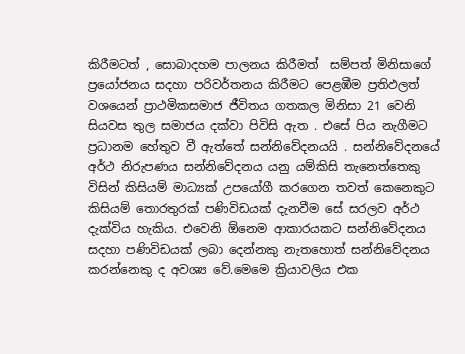කිරීමටත් , සොබාදහම පාලනය කිරීමත්  සම්පත් මිනිසාගේ ප්‍රයෝජනය සදහා පරිවර්තනය කිරීමට පෙළඹීම ප්‍රතිඵලත් වශයෙන් ප්‍රාථමිකසමාජ ජීවිතය ගතකල මිනිසා 21 වෙනි සියවස තුල සමාජය දක්වා පිවිසි ඇත . එසේ පිය නැගීමට ප්‍රධානම හේතුව වී ඇත්තේ සන්නිවේදනයයි . සන්නිවේදනයේ අර්ථ නිරුපණය සන්නිවේදනය යනු යම්කිසි තැනෙත්තෙකු විසින් කිසියම් මාධ්‍යක් උපයෝගී කරගෙන තවත් කෙනෙකුට කිසියම් තොරතුරක් පණිවිඩයක් දැනවීම සේ සරලව අර්ථ දැක්විය හැකිය. එවෙනි ඕනෙම ආකාරයකට සන්නිවේදනය සදහා පණිවිඩයක් ලබා දෙන්නකු නැතහොත් සන්නිවේදනය කරන්නෙකු ද අවශ්‍ය වේ.මෙමෙ ක්‍රියාවලිය එක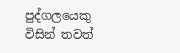පුද්ගලයෙකු විසින් තවත්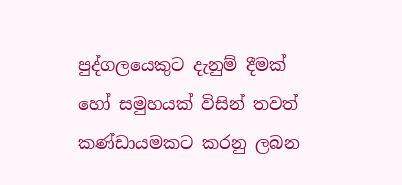පුද්ගලයෙකුට දැනුම් දීමක් හෝ සමුහයක් විසින් තවත් කණ්ඩායමකට කරනු ලබන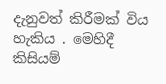දැනුවත් කිරීමක් විය හැකිය . මෙහිදී කිසියම්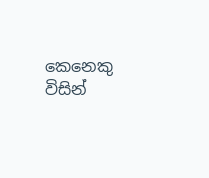කෙනෙකු විසින්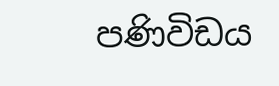පණිවිඩය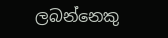ලබන්නෙකු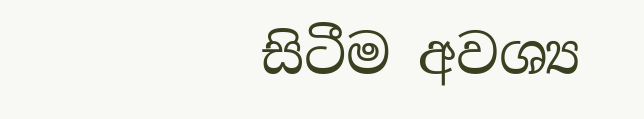සිටීම අවශ්‍ය